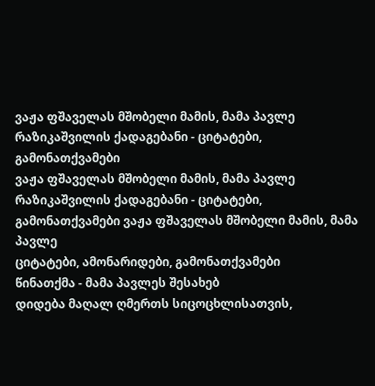ვაჟა ფშაველას მშობელი მამის, მამა პავლე რაზიკაშვილის ქადაგებანი - ციტატები, გამონათქვამები
ვაჟა ფშაველას მშობელი მამის, მამა პავლე რაზიკაშვილის ქადაგებანი - ციტატები, გამონათქვამები ვაჟა ფშაველას მშობელი მამის, მამა პავლე
ციტატები, ამონარიდები, გამონათქვამები
წინათქმა - მამა პავლეს შესახებ
დიდება მაღალ ღმერთს სიცოცხლისათვის,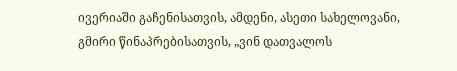ივერიაში გაჩენისათვის, ამდენი, ასეთი სახელოვანი, გმირი წინაპრებისათვის, „ვინ დათვალოს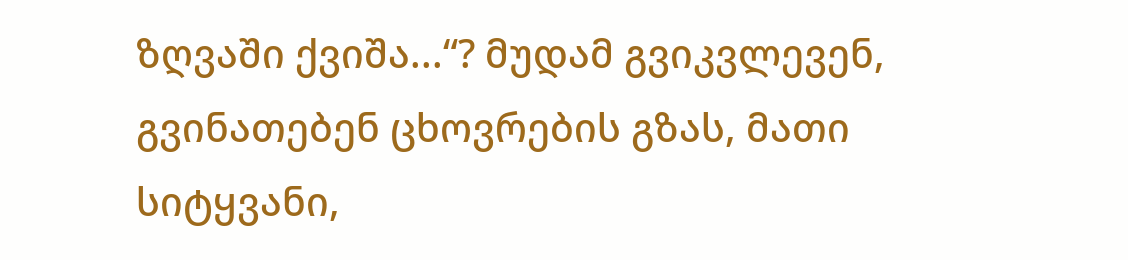ზღვაში ქვიშა...“? მუდამ გვიკვლევენ, გვინათებენ ცხოვრების გზას, მათი სიტყვანი,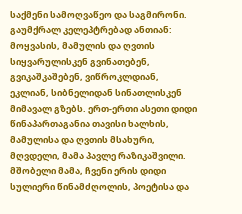საქმენი სამოღვაწეო და საგმირონი. გაუმქრალ კელეპტრებად ანთიან: მოყვასის, მამულის და ღვთის სიყვარულისკენ გვინათებენ, გვიკაშკაშებენ, ვიწროკლდიან, ეკლიან, სიბნელიდან სინათლისკენ მიმავალ გზებს. ერთ-ერთი ასეთი დიდი წინაპართაგანია თავისი ხალხის, მამულისა და ღვთის მსახური, მღვდელი, მამა პავლე რაზიკაშვილი. მშობელი მამა, ჩვენი ერის დიდი სულიერი წინამძღოლის, პოეტისა და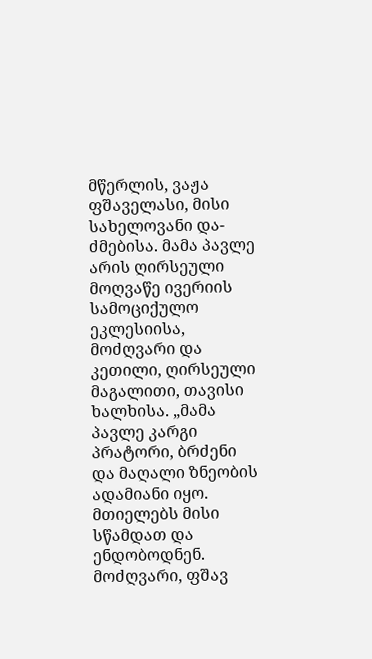მწერლის, ვაჟა ფშაველასი, მისი სახელოვანი და-ძმებისა. მამა პავლე არის ღირსეული მოღვაწე ივერიის სამოციქულო ეკლესიისა, მოძღვარი და კეთილი, ღირსეული მაგალითი, თავისი ხალხისა. „მამა პავლე კარგი პრატორი, ბრძენი და მაღალი ზნეობის ადამიანი იყო. მთიელებს მისი სწამდათ და ენდობოდნენ. მოძღვარი, ფშავ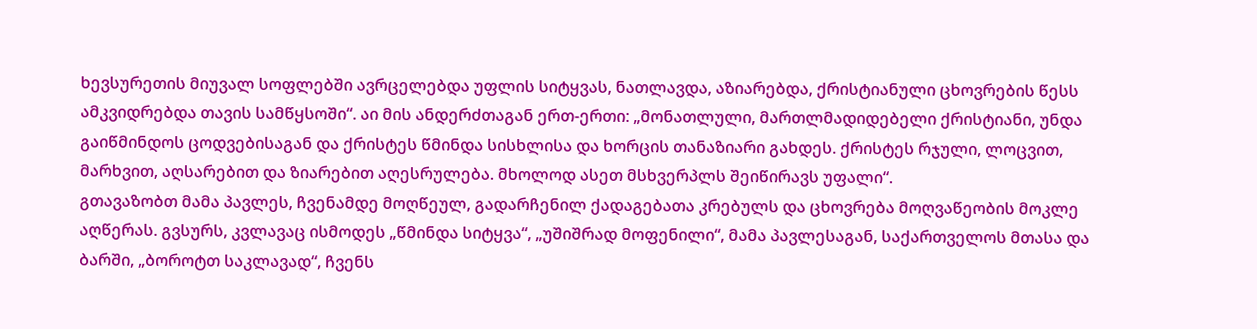ხევსურეთის მიუვალ სოფლებში ავრცელებდა უფლის სიტყვას, ნათლავდა, აზიარებდა, ქრისტიანული ცხოვრების წესს ამკვიდრებდა თავის სამწყსოში“. აი მის ანდერძთაგან ერთ-ერთი: „მონათლული, მართლმადიდებელი ქრისტიანი, უნდა გაიწმინდოს ცოდვებისაგან და ქრისტეს წმინდა სისხლისა და ხორცის თანაზიარი გახდეს. ქრისტეს რჯული, ლოცვით, მარხვით, აღსარებით და ზიარებით აღესრულება. მხოლოდ ასეთ მსხვერპლს შეიწირავს უფალი“.
გთავაზობთ მამა პავლეს, ჩვენამდე მოღწეულ, გადარჩენილ ქადაგებათა კრებულს და ცხოვრება მოღვაწეობის მოკლე აღწერას. გვსურს, კვლავაც ისმოდეს „წმინდა სიტყვა“, „უშიშრად მოფენილი“, მამა პავლესაგან, საქართველოს მთასა და ბარში, „ბოროტთ საკლავად“, ჩვენს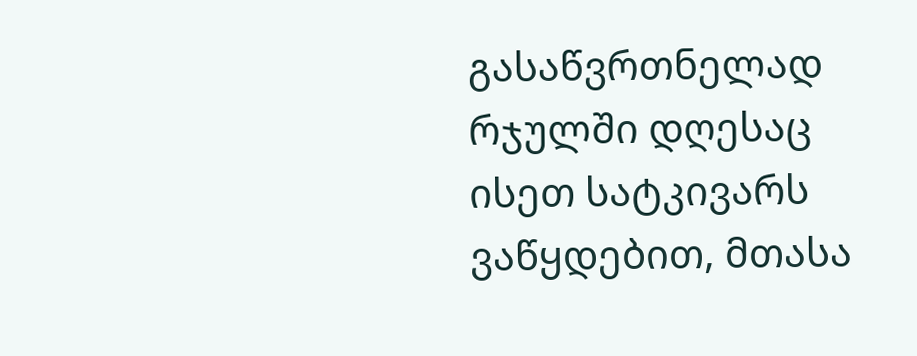გასაწვრთნელად რჯულში დღესაც ისეთ სატკივარს ვაწყდებით, მთასა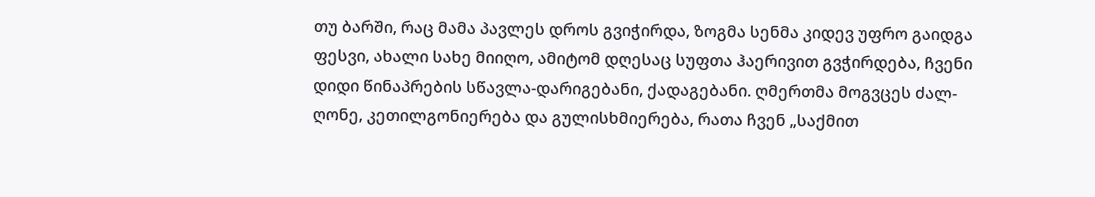თუ ბარში, რაც მამა პავლეს დროს გვიჭირდა, ზოგმა სენმა კიდევ უფრო გაიდგა ფესვი, ახალი სახე მიიღო, ამიტომ დღესაც სუფთა ჰაერივით გვჭირდება, ჩვენი დიდი წინაპრების სწავლა-დარიგებანი, ქადაგებანი. ღმერთმა მოგვცეს ძალ-ღონე, კეთილგონიერება და გულისხმიერება, რათა ჩვენ „საქმით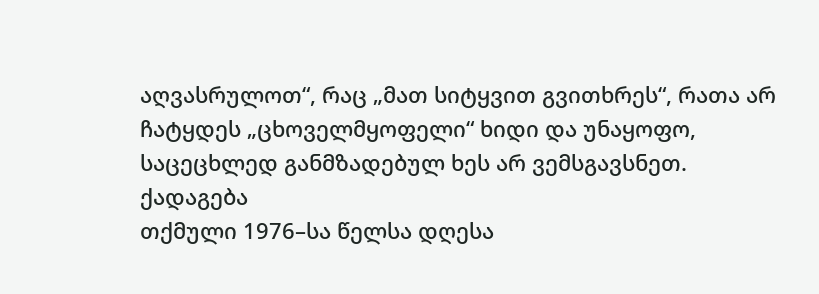აღვასრულოთ“, რაც „მათ სიტყვით გვითხრეს“, რათა არ ჩატყდეს „ცხოველმყოფელი“ ხიდი და უნაყოფო, საცეცხლედ განმზადებულ ხეს არ ვემსგავსნეთ.
ქადაგება
თქმული 1976–სა წელსა დღესა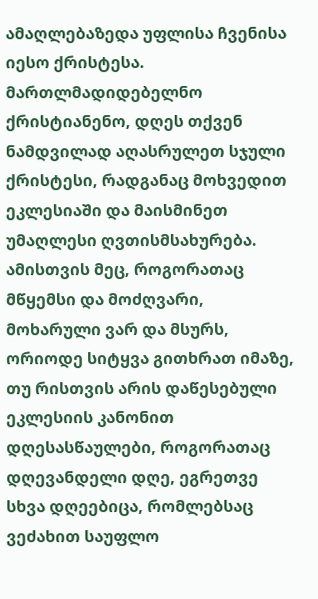ამაღლებაზედა უფლისა ჩვენისა იესო ქრისტესა.
მართლმადიდებელნო ქრისტიანენო, დღეს თქვენ ნამდვილად აღასრულეთ სჯული ქრისტესი, რადგანაც მოხვედით ეკლესიაში და მაისმინეთ უმაღლესი ღვთისმსახურება. ამისთვის მეც, როგორათაც მწყემსი და მოძღვარი, მოხარული ვარ და მსურს, ორიოდე სიტყვა გითხრათ იმაზე, თუ რისთვის არის დაწესებული ეკლესიის კანონით დღესასწაულები, როგორათაც დღევანდელი დღე, ეგრეთვე სხვა დღეებიცა, რომლებსაც ვეძახით საუფლო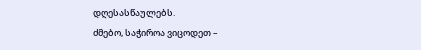დღესასწაულებს.
ძმებო, საჭიროა ვიცოდეთ –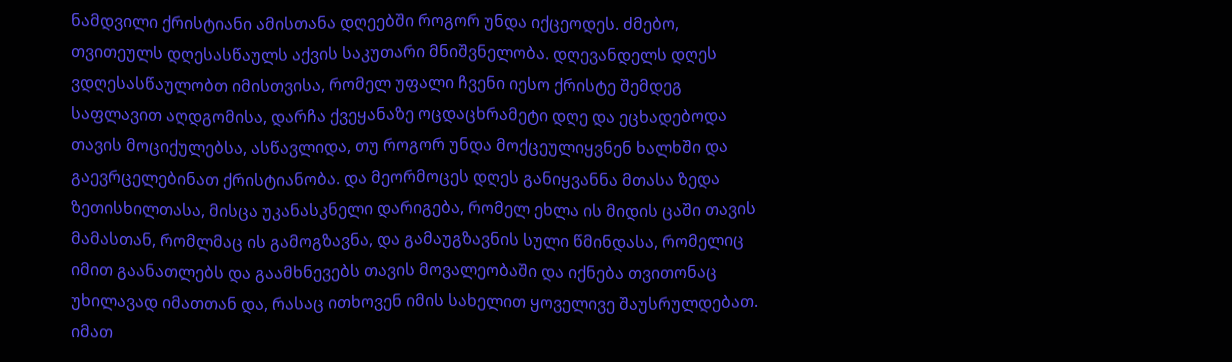ნამდვილი ქრისტიანი ამისთანა დღეებში როგორ უნდა იქცეოდეს. ძმებო, თვითეულს დღესასწაულს აქვის საკუთარი მნიშვნელობა. დღევანდელს დღეს ვდღესასწაულობთ იმისთვისა, რომელ უფალი ჩვენი იესო ქრისტე შემდეგ საფლავით აღდგომისა, დარჩა ქვეყანაზე ოცდაცხრამეტი დღე და ეცხადებოდა თავის მოციქულებსა, ასწავლიდა, თუ როგორ უნდა მოქცეულიყვნენ ხალხში და გაევრცელებინათ ქრისტიანობა. და მეორმოცეს დღეს განიყვანნა მთასა ზედა ზეთისხილთასა, მისცა უკანასკნელი დარიგება, რომელ ეხლა ის მიდის ცაში თავის მამასთან, რომლმაც ის გამოგზავნა, და გამაუგზავნის სული წმინდასა, რომელიც იმით გაანათლებს და გაამხნევებს თავის მოვალეობაში და იქნება თვითონაც უხილავად იმათთან და, რასაც ითხოვენ იმის სახელით ყოველივე შაუსრულდებათ. იმათ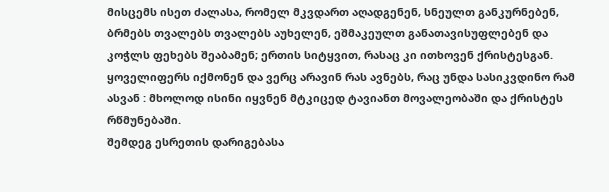მისცემს ისეთ ძალასა, რომელ მკვდართ აღადგენენ, სნეულთ განკურნებენ, ბრმებს თვალებს თვალებს აუხელენ, ეშმაკეულთ განათავისუფლებენ და კოჭლს ფეხებს შეაბამენ; ერთის სიტყვით, რასაც კი ითხოვენ ქრისტესგან. ყოველიფერს იქმონენ და ვერც არავინ რას ავნებს, რაც უნდა სასიკვდინო რამ ასვან : მხოლოდ ისინი იყვნენ მტკიცედ ტავიანთ მოვალეობაში და ქრისტეს რწმუნებაში.
შემდეგ ესრეთის დარიგებასა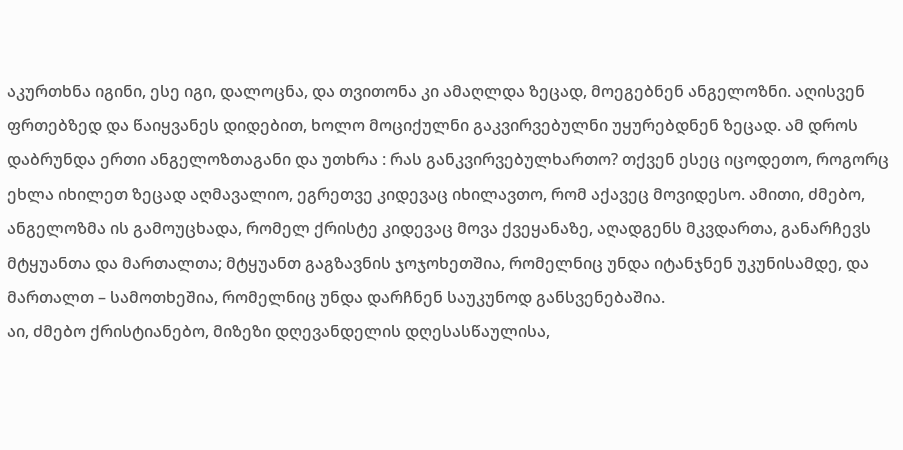აკურთხნა იგინი, ესე იგი, დალოცნა, და თვითონა კი ამაღლდა ზეცად, მოეგებნენ ანგელოზნი. აღისვენ ფრთებზედ და წაიყვანეს დიდებით, ხოლო მოციქულნი გაკვირვებულნი უყურებდნენ ზეცად. ამ დროს დაბრუნდა ერთი ანგელოზთაგანი და უთხრა : რას განკვირვებულხართო? თქვენ ესეც იცოდეთო, როგორც ეხლა იხილეთ ზეცად აღმავალიო, ეგრეთვე კიდევაც იხილავთო, რომ აქავეც მოვიდესო. ამითი, ძმებო, ანგელოზმა ის გამოუცხადა, რომელ ქრისტე კიდევაც მოვა ქვეყანაზე, აღადგენს მკვდართა, განარჩევს მტყუანთა და მართალთა; მტყუანთ გაგზავნის ჯოჯოხეთშია, რომელნიც უნდა იტანჯნენ უკუნისამდე, და მართალთ – სამოთხეშია, რომელნიც უნდა დარჩნენ საუკუნოდ განსვენებაშია.
აი, ძმებო ქრისტიანებო, მიზეზი დღევანდელის დღესასწაულისა,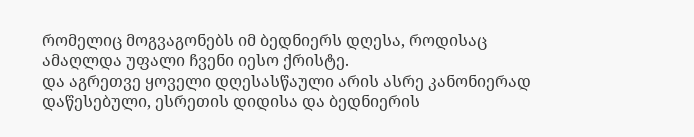რომელიც მოგვაგონებს იმ ბედნიერს დღესა, როდისაც ამაღლდა უფალი ჩვენი იესო ქრისტე.
და აგრეთვე ყოველი დღესასწაული არის ასრე კანონიერად დაწესებული, ესრეთის დიდისა და ბედნიერის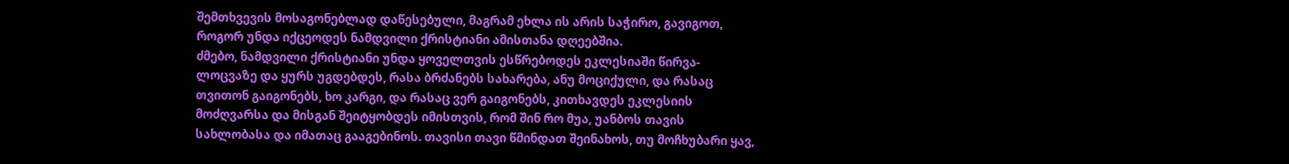შემთხვევის მოსაგონებლად დაწესებული, მაგრამ ეხლა ის არის საჭირო, გავიგოთ, როგორ უნდა იქცეოდეს ნამდვილი ქრისტიანი ამისთანა დღეებშია.
ძმებო, ნამდვილი ქრისტიანი უნდა ყოველთვის ესწრებოდეს ეკლესიაში წირვა-ლოცვაზე და ყურს უგდებდეს, რასა ბრძანებს სახარება, ანუ მოციქული, და რასაც თვითონ გაიგონებს, ხო კარგი, და რასაც ვერ გაიგონებს, კითხავდეს ეკლესიის მოძღვარსა და მისგან შეიტყობდეს იმისთვის, რომ შინ რო მუა, უანბოს თავის სახლობასა და იმათაც გააგებინოს. თავისი თავი წმინდათ შეინახოს, თუ მოჩხუბარი ყავ,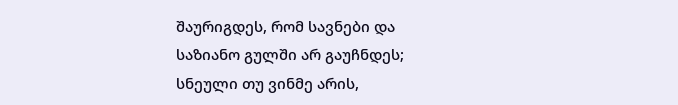შაურიგდეს, რომ სავნები და საზიანო გულში არ გაუჩნდეს; სნეული თუ ვინმე არის,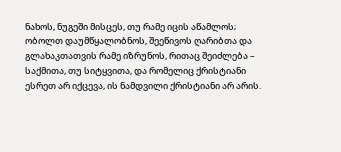ნახოს, ნუგეში მისცეს, თუ რამე იცის აწამლოს; ობოლთ დაუმწყალობნოს, შეეწივოს ღარიბთა და გლახაკთათვის რამე იზრუნოს, რითაც შეიძლება – საქმითა, თუ სიტყვითა, და რომელიც ქრისტიანი ესრეთ არ იქცევა, ის ნამდვილი ქრისტიანი არ არის.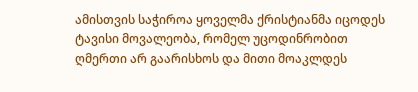ამისთვის საჭიროა ყოველმა ქრისტიანმა იცოდეს ტავისი მოვალეობა, რომელ უცოდინრობით ღმერთი არ გაარისხოს და მითი მოაკლდეს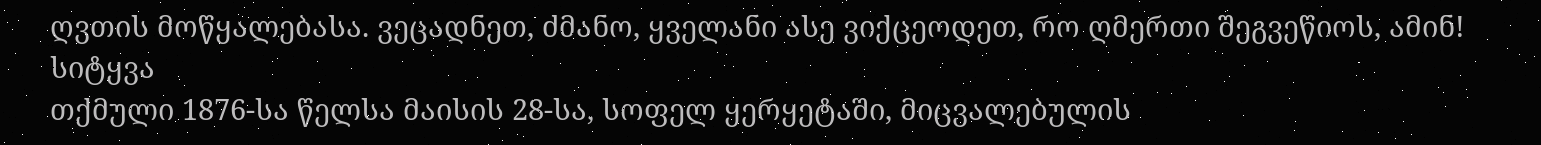ღვთის მოწყალებასა. ვეცადნეთ, ძმანო, ყველანი ასე ვიქცეოდეთ, რო ღმერთი შეგვეწიოს, ამინ!
სიტყვა
თქმული 1876-სა წელსა მაისის 28-სა, სოფელ ყერყეტაში, მიცვალებულის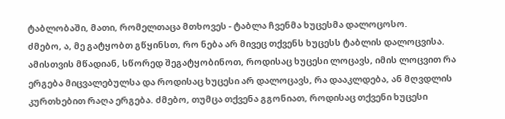ტაბლობაში, მათი, რომელთაცა მთხოვეს - ტაბლა ჩვენმა ხუცესმა დალოცოსო.
ძმებო, ა, მე გატყობთ გწყინსთ, რო ნება არ მივეც თქვენს ხუცესს ტაბლის დალოცვისა. ამისთვის მწადიან, სწორედ შეგატყობინოთ, როდისაც ხუცესი ლოცავს, იმის ლოცვით რა ერგება მიცვალებულსა და როდისაც ხუცესი არ დალოცავს, რა დააკლდება, ან მღვდლის კურთხებით რაღა ერგება. ძმებო, თუმცა თქვენა გგონიათ, როდისაც თქვენი ხუცესი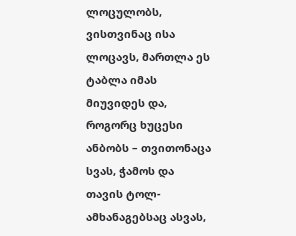ლოცულობს, ვისთვინაც ისა ლოცავს, მართლა ეს ტაბლა იმას მიუვიდეს და, როგორც ხუცესი ანბობს – თვითონაცა სვას, ჭამოს და თავის ტოლ-ამხანაგებსაც ასვას,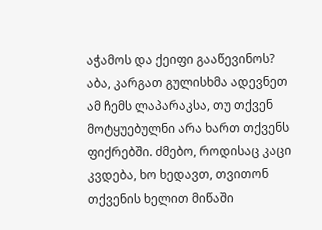აჭამოს და ქეიფი გააწევინოს? აბა, კარგათ გულისხმა ადევნეთ ამ ჩემს ლაპარაკსა, თუ თქვენ მოტყუებულნი არა ხართ თქვენს ფიქრებში. ძმებო, როდისაც კაცი კვდება, ხო ხედავთ, თვითონ თქვენის ხელით მიწაში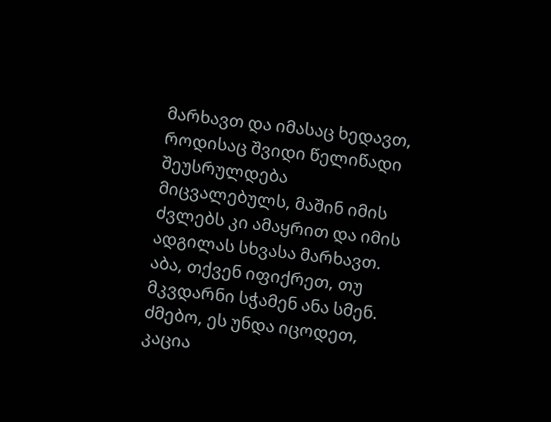მარხავთ და იმასაც ხედავთ, როდისაც შვიდი წელიწადი შეუსრულდება მიცვალებულს, მაშინ იმის ძვლებს კი ამაყრით და იმის ადგილას სხვასა მარხავთ. აბა, თქვენ იფიქრეთ, თუ მკვდარნი სჭამენ ანა სმენ.
ძმებო, ეს უნდა იცოდეთ, კაცია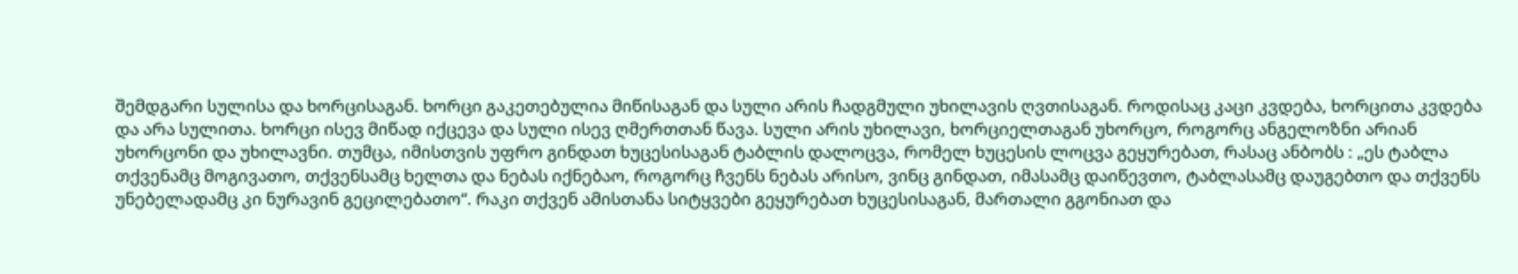შემდგარი სულისა და ხორცისაგან. ხორცი გაკეთებულია მიწისაგან და სული არის ჩადგმული უხილავის ღვთისაგან. როდისაც კაცი კვდება, ხორცითა კვდება და არა სულითა. ხორცი ისევ მიწად იქცევა და სული ისევ ღმერთთან წავა. სული არის უხილავი, ხორციელთაგან უხორცო, როგორც ანგელოზნი არიან უხორცონი და უხილავნი. თუმცა, იმისთვის უფრო გინდათ ხუცესისაგან ტაბლის დალოცვა, რომელ ხუცესის ლოცვა გეყურებათ, რასაც ანბობს : „ეს ტაბლა თქვენამც მოგივათო, თქვენსამც ხელთა და ნებას იქნებაო, როგორც ჩვენს ნებას არისო, ვინც გინდათ, იმასამც დაიწევთო, ტაბლასამც დაუგებთო და თქვენს უნებელადამც კი ნურავინ გეცილებათო“. რაკი თქვენ ამისთანა სიტყვები გეყურებათ ხუცესისაგან, მართალი გგონიათ და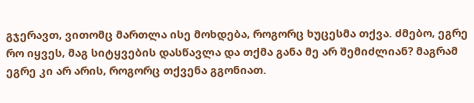გჯერავთ, ვითომც მართლა ისე მოხდება, როგორც ხუცესმა თქვა. ძმებო, ეგრე რო იყვეს, მაგ სიტყვების დასწავლა და თქმა განა მე არ შემიძლიან? მაგრამ ეგრე კი არ არის, როგორც თქვენა გგონიათ.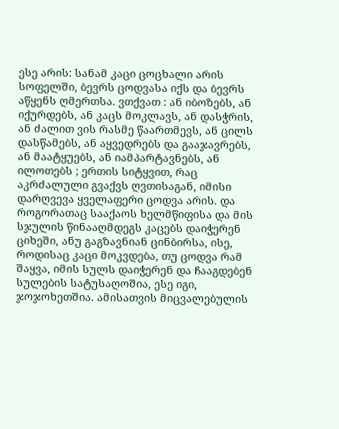ესე არის: სანამ კაცი ცოცხალი არის სოფელში, ბევრს ცოდვასა იქს და ბევრს აწყენს ღმერთსა. ვთქვათ : ან იბოზებს, ან იქურდებს, ან კაცს მოკლავს, ან დასჭრის, ან ძალით ვის რასმე წაართმევს, ან ცილს დასწამებს, ან აყვედრებს და გააჯავრებს, ან მაატყუებს, ან იამპარტავნებს, ან ილოთებს ; ერთის სიტყვით, რაც აკრძალული გვაქვს ღვთისაგან, იმისი დარღვევა ყველაფერი ცოდვა არის. და როგორათაც სააქაოს ხელმწიფისა და მის სჯულის წინააღმდეგს კაცებს დაიჭერენ ციხეში, ანუ გაგზავნიან ცინბირსა, ისე, როდისაც კაცი მოკვდება, თუ ცოდვა რამ შაყვა, იმის სულს დაიჭერენ და ჩააგდებენ სულების სატუსაღოშია, ესე იგი, ჯოჯოხეთშია. ამისათვის მიცვალებულის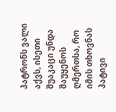პატრონს ვალი აქვს, ისეთი შუაკაცი უნდა შაუყენოს ღმერთსა, რო იმის თხოვნას პატივი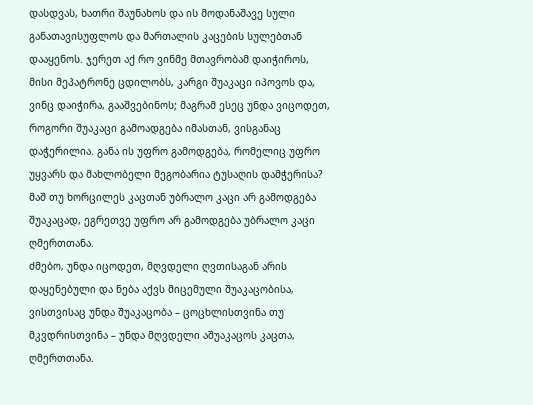დასდვას, ხათრი შაუნახოს და ის მოდანაშავე სული განათავისუფლოს და მართალის კაცების სულებთან დააყენოს. ჯერეთ აქ რო ვინმე მთავრობამ დაიჭიროს, მისი მეპატრონე ცდილობს, კარგი შუაკაცი იპოვოს და, ვინც დაიჭირა, გააშვებინოს; მაგრამ ესეც უნდა ვიცოდეთ, როგორი შუაკაცი გამოადგება იმასთან, ვისგანაც დაჭერილია. განა ის უფრო გამოდგება, რომელიც უფრო უყვარს და მახლობელი მეგობარია ტუსაღის დამჭერისა? მაშ თუ ხორცილეს კაცთან უბრალო კაცი არ გამოდგება შუაკაცად, ეგრეთვე უფრო არ გამოდგება უბრალო კაცი ღმერთთანა.
ძმებო, უნდა იცოდეთ, მღვდელი ღვთისაგან არის დაყენებული და ნება აქვს მიცემული შუაკაცობისა, ვისთვისაც უნდა შუაკაცობა – ცოცხლისთვინა თუ მკვდრისთვინა – უნდა მღვდელი აშუაკაცოს კაცთა, ღმერთთანა.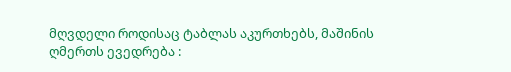მღვდელი როდისაც ტაბლას აკურთხებს, მაშინის ღმერთს ევედრება :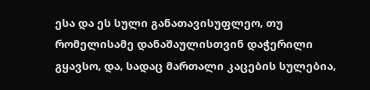ესა და ეს სული განათავისუფლეო, თუ რომელისამე დანაშაულისთვინ დაჭერილი გყავსო, და, სადაც მართალი კაცების სულებია,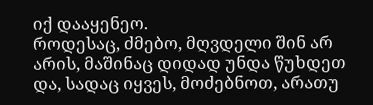იქ დააყენეო.
როდესაც, ძმებო, მღვდელი შინ არ არის, მაშინაც დიდად უნდა წუხდეთ და, სადაც იყვეს, მოძებნოთ, არათუ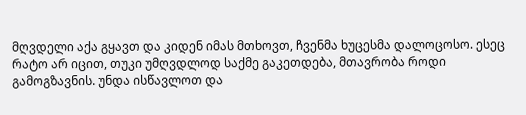მღვდელი აქა გყავთ და კიდენ იმას მთხოვთ, ჩვენმა ხუცესმა დალოცოსო. ესეც რატო არ იცით, თუკი უმღვდლოდ საქმე გაკეთდება, მთავრობა როდი გამოგზავნის. უნდა ისწავლოთ და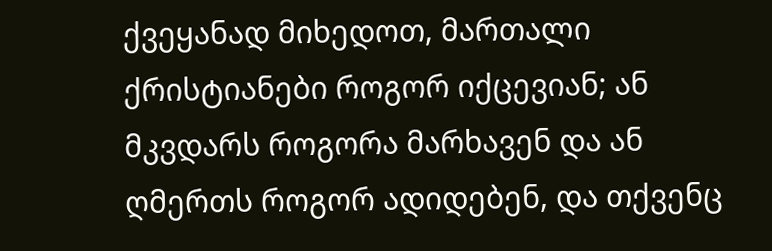ქვეყანად მიხედოთ, მართალი ქრისტიანები როგორ იქცევიან; ან მკვდარს როგორა მარხავენ და ან ღმერთს როგორ ადიდებენ, და თქვენც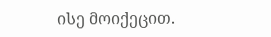ისე მოიქეცით.